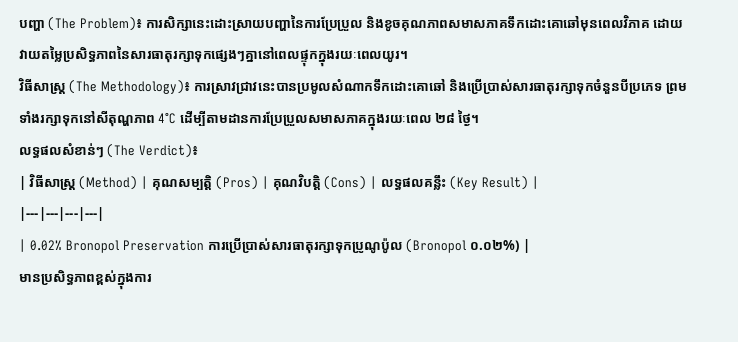បញ្ហា (The Problem)៖ ការសិក្សានេះដោះស្រាយបញ្ហានៃការប្រែប្រួល និងខូចគុណភាពសមាសភាគទឹកដោះគោឆៅមុនពេលវិភាគ ដោយវាយតម្លៃប្រសិទ្ធភាពនៃសារធាតុរក្សាទុកផ្សេងៗគ្នានៅពេលផ្ទុកក្នុងរយៈពេលយូរ។
វិធីសាស្ត្រ (The Methodology)៖ ការស្រាវជ្រាវនេះបានប្រមូលសំណាកទឹកដោះគោឆៅ និងប្រើប្រាស់សារធាតុរក្សាទុកចំនួនបីប្រភេទ ព្រមទាំងរក្សាទុកនៅសីតុណ្ហភាព 4°C ដើម្បីតាមដានការប្រែប្រួលសមាសភាគក្នុងរយៈពេល ២៨ ថ្ងៃ។
លទ្ធផលសំខាន់ៗ (The Verdict)៖
| វិធីសាស្ត្រ (Method) | គុណសម្បត្តិ (Pros) | គុណវិបត្តិ (Cons) | លទ្ធផលគន្លឹះ (Key Result) |
|---|---|---|---|
| 0.02% Bronopol Preservation ការប្រើប្រាស់សារធាតុរក្សាទុកប្រូណូប៉ូល (Bronopol ០.០២%) |
មានប្រសិទ្ធភាពខ្ពស់ក្នុងការ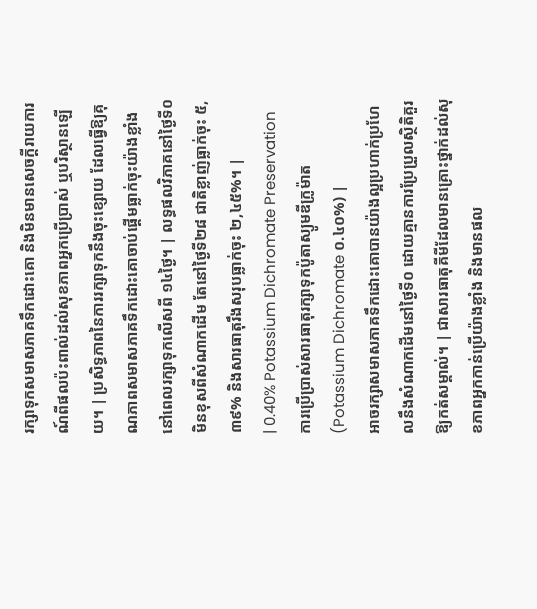រក្សាទុកសមាសភាគទឹកដោះគោ និងមិនមានសេចក្តីរាយការណ៍ពីផលប៉ះពាល់ដល់សុខភាពអ្នកប្រើប្រាស់ ឬបរិស្ថានឡើយ។ | ប្រសិទ្ធភាពនៃការរក្សាទុកនឹងចុះខ្សោយ ដែលធ្វើឱ្យគុណភាពសមាសភាគទឹកដោះគោចាប់ផ្តើមធ្លាក់ចុះយ៉ាងខ្លាំងនៅពេលរក្សាទុកលើសពី ១៤ថ្ងៃ។ | លទ្ធផលវិភាគនៅថ្ងៃទី០ មិនខុសពីសំណាកដើម តែនៅថ្ងៃទី២៨ ជាតិខ្លាញ់ធ្លាក់ចុះ ៥,៣៩% និងសារធាតុរឹងសរុបធ្លាក់ចុះ ២,៤៥%។ |
| 0.40% Potassium Dichromate Preservation ការប្រើប្រាស់សារធាតុរក្សាទុកប៉ូតាស្យូមឌីក្រូម៉ាត (Potassium Dichromate ០.៤០%) |
អាចរក្សាសមាសភាគទឹកដោះគោបានយ៉ាងល្អប្រហាក់ប្រហែលនឹងសំណាកដើមនៅថ្ងៃទី០ ដោយគ្មានការប្រែប្រួលស្ថិតិគួរឱ្យកត់សម្គាល់។ | ជាសារធាតុគីមីដែលមានគ្រោះថ្នាក់ដល់សុខភាពអ្នកកាន់ប្រើយ៉ាងខ្លាំង និងមានផល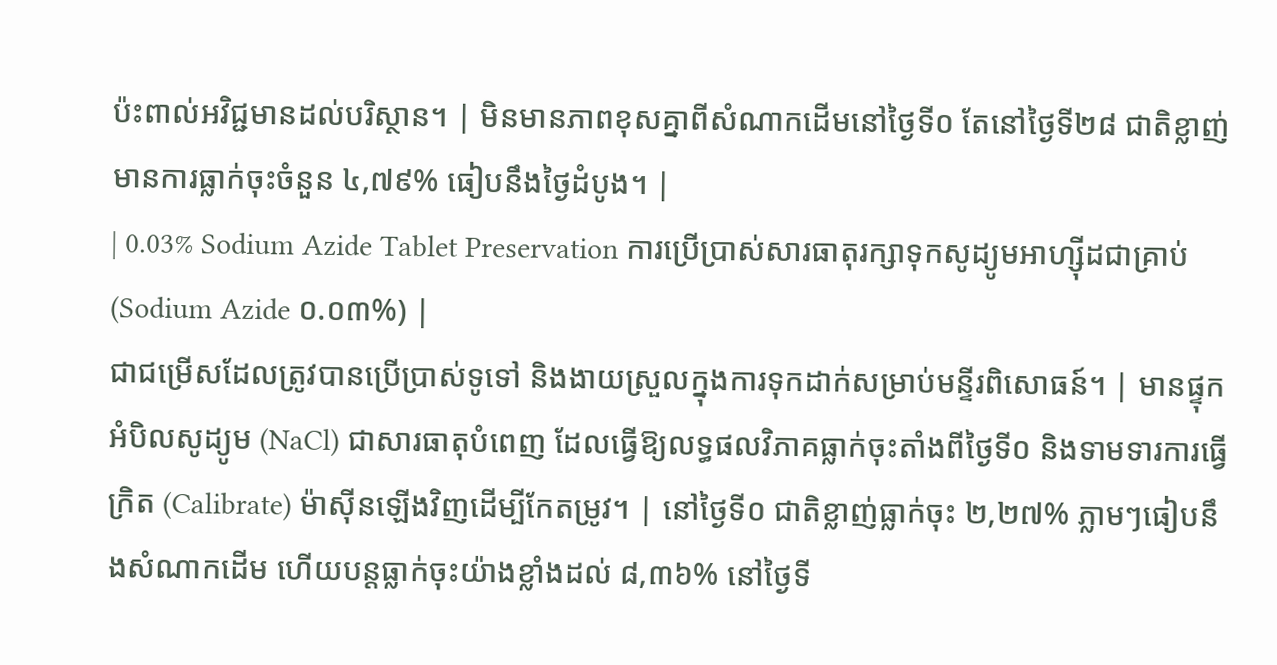ប៉ះពាល់អវិជ្ជមានដល់បរិស្ថាន។ | មិនមានភាពខុសគ្នាពីសំណាកដើមនៅថ្ងៃទី០ តែនៅថ្ងៃទី២៨ ជាតិខ្លាញ់មានការធ្លាក់ចុះចំនួន ៤,៧៩% ធៀបនឹងថ្ងៃដំបូង។ |
| 0.03% Sodium Azide Tablet Preservation ការប្រើប្រាស់សារធាតុរក្សាទុកសូដ្យូមអាហ្ស៊ីដជាគ្រាប់ (Sodium Azide ០.០៣%) |
ជាជម្រើសដែលត្រូវបានប្រើប្រាស់ទូទៅ និងងាយស្រួលក្នុងការទុកដាក់សម្រាប់មន្ទីរពិសោធន៍។ | មានផ្ទុកអំបិលសូដ្យូម (NaCl) ជាសារធាតុបំពេញ ដែលធ្វើឱ្យលទ្ធផលវិភាគធ្លាក់ចុះតាំងពីថ្ងៃទី០ និងទាមទារការធ្វើក្រិត (Calibrate) ម៉ាស៊ីនឡើងវិញដើម្បីកែតម្រូវ។ | នៅថ្ងៃទី០ ជាតិខ្លាញ់ធ្លាក់ចុះ ២,២៧% ភ្លាមៗធៀបនឹងសំណាកដើម ហើយបន្តធ្លាក់ចុះយ៉ាងខ្លាំងដល់ ៨,៣៦% នៅថ្ងៃទី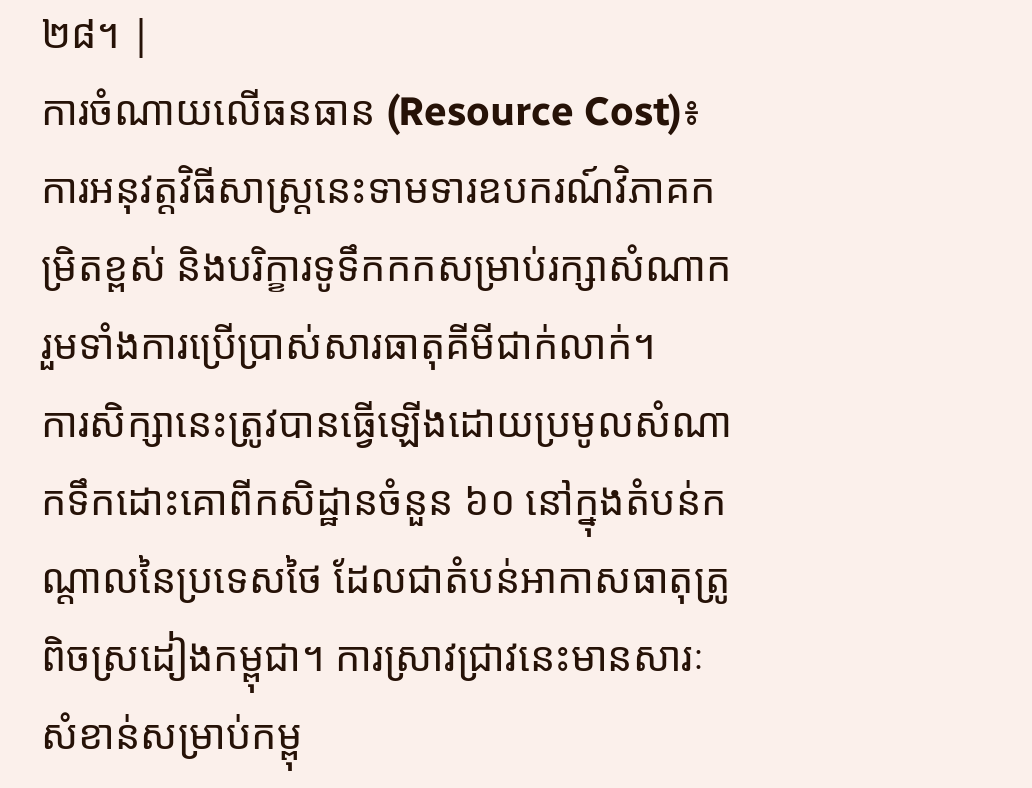២៨។ |
ការចំណាយលើធនធាន (Resource Cost)៖ ការអនុវត្តវិធីសាស្ត្រនេះទាមទារឧបករណ៍វិភាគកម្រិតខ្ពស់ និងបរិក្ខារទូទឹកកកសម្រាប់រក្សាសំណាក រួមទាំងការប្រើប្រាស់សារធាតុគីមីជាក់លាក់។
ការសិក្សានេះត្រូវបានធ្វើឡើងដោយប្រមូលសំណាកទឹកដោះគោពីកសិដ្ឋានចំនួន ៦០ នៅក្នុងតំបន់កណ្តាលនៃប្រទេសថៃ ដែលជាតំបន់អាកាសធាតុត្រូពិចស្រដៀងកម្ពុជា។ ការស្រាវជ្រាវនេះមានសារៈសំខាន់សម្រាប់កម្ពុ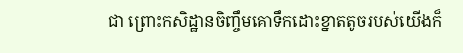ជា ព្រោះកសិដ្ឋានចិញ្ចឹមគោទឹកដោះខ្នាតតូចរបស់យើងក៏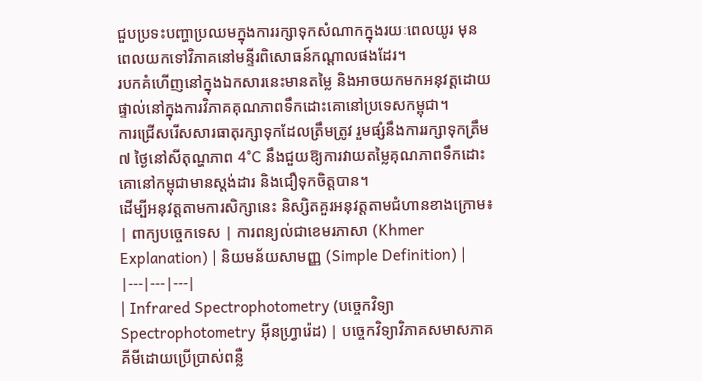ជួបប្រទះបញ្ហាប្រឈមក្នុងការរក្សាទុកសំណាកក្នុងរយៈពេលយូរ មុនពេលយកទៅវិភាគនៅមន្ទីរពិសោធន៍កណ្តាលផងដែរ។
របកគំហើញនៅក្នុងឯកសារនេះមានតម្លៃ និងអាចយកមកអនុវត្តដោយផ្ទាល់នៅក្នុងការវិភាគគុណភាពទឹកដោះគោនៅប្រទេសកម្ពុជា។
ការជ្រើសរើសសារធាតុរក្សាទុកដែលត្រឹមត្រូវ រួមផ្សំនឹងការរក្សាទុកត្រឹម ៧ ថ្ងៃនៅសីតុណ្ហភាព 4°C នឹងជួយឱ្យការវាយតម្លៃគុណភាពទឹកដោះគោនៅកម្ពុជាមានស្តង់ដារ និងជឿទុកចិត្តបាន។
ដើម្បីអនុវត្តតាមការសិក្សានេះ និស្សិតគួរអនុវត្តតាមជំហានខាងក្រោម៖
| ពាក្យបច្ចេកទេស | ការពន្យល់ជាខេមរភាសា (Khmer Explanation) | និយមន័យសាមញ្ញ (Simple Definition) |
|---|---|---|
| Infrared Spectrophotometry (បច្ចេកវិទ្យា Spectrophotometry អ៊ីនហ្វ្រារ៉េដ) | បច្ចេកវិទ្យាវិភាគសមាសភាគគីមីដោយប្រើប្រាស់ពន្លឺ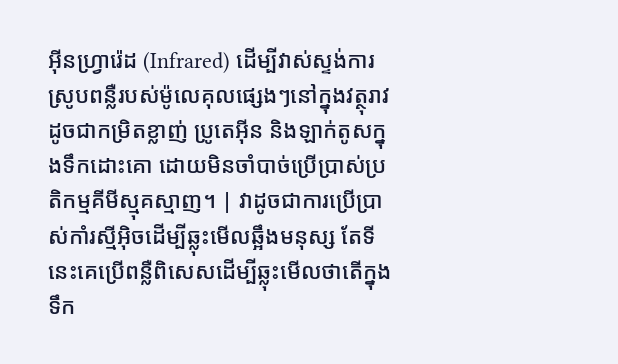អ៊ីនហ្វ្រារ៉េដ (Infrared) ដើម្បីវាស់ស្ទង់ការស្រូបពន្លឺរបស់ម៉ូលេគុលផ្សេងៗនៅក្នុងវត្ថុរាវ ដូចជាកម្រិតខ្លាញ់ ប្រូតេអ៊ីន និងឡាក់តូសក្នុងទឹកដោះគោ ដោយមិនចាំបាច់ប្រើប្រាស់ប្រតិកម្មគីមីស្មុគស្មាញ។ | វាដូចជាការប្រើប្រាស់កាំរស្មីអ៊ិចដើម្បីឆ្លុះមើលឆ្អឹងមនុស្ស តែទីនេះគេប្រើពន្លឺពិសេសដើម្បីឆ្លុះមើលថាតើក្នុងទឹក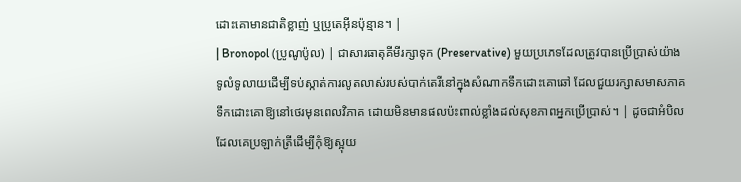ដោះគោមានជាតិខ្លាញ់ ឬប្រូតេអ៊ីនប៉ុន្មាន។ |
| Bronopol (ប្រូណូប៉ូល) | ជាសារធាតុគីមីរក្សាទុក (Preservative) មួយប្រភេទដែលត្រូវបានប្រើប្រាស់យ៉ាងទូលំទូលាយដើម្បីទប់ស្កាត់ការលូតលាស់របស់បាក់តេរីនៅក្នុងសំណាកទឹកដោះគោឆៅ ដែលជួយរក្សាសមាសភាគទឹកដោះគោឱ្យនៅថេរមុនពេលវិភាគ ដោយមិនមានផលប៉ះពាល់ខ្លាំងដល់សុខភាពអ្នកប្រើប្រាស់។ | ដូចជាអំបិលដែលគេប្រឡាក់ត្រីដើម្បីកុំឱ្យស្អុយ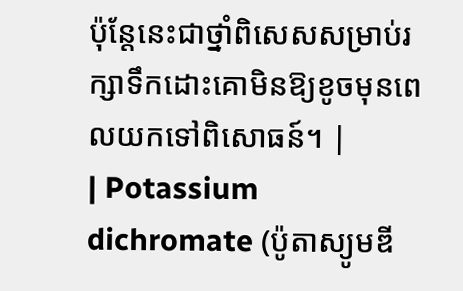ប៉ុន្តែនេះជាថ្នាំពិសេសសម្រាប់រក្សាទឹកដោះគោមិនឱ្យខូចមុនពេលយកទៅពិសោធន៍។ |
| Potassium dichromate (ប៉ូតាស្យូមឌី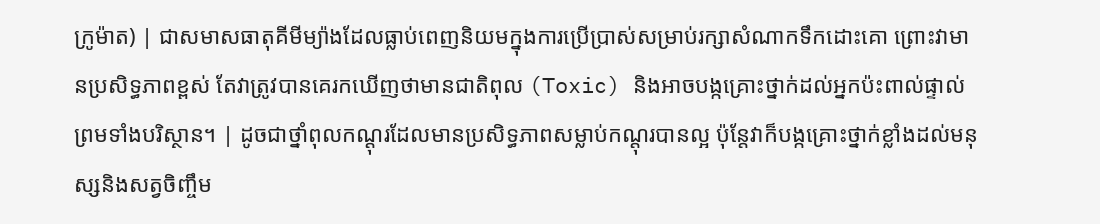ក្រូម៉ាត) | ជាសមាសធាតុគីមីម្យ៉ាងដែលធ្លាប់ពេញនិយមក្នុងការប្រើប្រាស់សម្រាប់រក្សាសំណាកទឹកដោះគោ ព្រោះវាមានប្រសិទ្ធភាពខ្ពស់ តែវាត្រូវបានគេរកឃើញថាមានជាតិពុល (Toxic) និងអាចបង្កគ្រោះថ្នាក់ដល់អ្នកប៉ះពាល់ផ្ទាល់ព្រមទាំងបរិស្ថាន។ | ដូចជាថ្នាំពុលកណ្ដុរដែលមានប្រសិទ្ធភាពសម្លាប់កណ្ដុរបានល្អ ប៉ុន្តែវាក៏បង្កគ្រោះថ្នាក់ខ្លាំងដល់មនុស្សនិងសត្វចិញ្ចឹម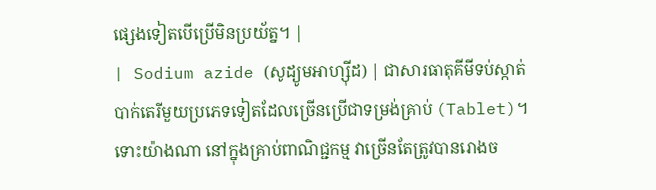ផ្សេងទៀតបើប្រើមិនប្រយ័ត្ន។ |
| Sodium azide (សូដ្យូមអាហ្ស៊ីដ) | ជាសារធាតុគីមីទប់ស្កាត់បាក់តេរីមួយប្រភេទទៀតដែលច្រើនប្រើជាទម្រង់គ្រាប់ (Tablet)។ ទោះយ៉ាងណា នៅក្នុងគ្រាប់ពាណិជ្ជកម្ម វាច្រើនតែត្រូវបានរោងច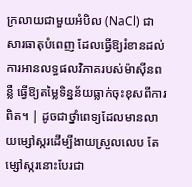ក្រលាយជាមួយអំបិល (NaCl) ជាសារធាតុបំពេញ ដែលធ្វើឱ្យរំខានដល់ការអានលទ្ធផលវិភាគរបស់ម៉ាស៊ីនពន្លឺ ធ្វើឱ្យតម្លៃទិន្នន័យធ្លាក់ចុះខុសពីការពិត។ | ដូចជាថ្នាំពេទ្យដែលមានលាយម្សៅស្ករដើម្បីងាយស្រួលលេប តែម្សៅស្ករនោះបែរជា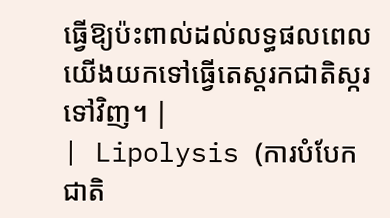ធ្វើឱ្យប៉ះពាល់ដល់លទ្ធផលពេលយើងយកទៅធ្វើតេស្តរកជាតិស្ករទៅវិញ។ |
| Lipolysis (ការបំបែកជាតិ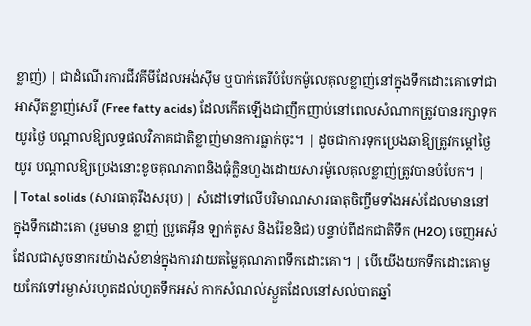ខ្លាញ់) | ជាដំណើរការជីវគីមីដែលអង់ស៊ីម ឬបាក់តេរីបំបែកម៉ូលេគុលខ្លាញ់នៅក្នុងទឹកដោះគោទៅជាអាស៊ីតខ្លាញ់សេរី (Free fatty acids) ដែលកើតឡើងជាញឹកញាប់នៅពេលសំណាកត្រូវបានរក្សាទុកយូរថ្ងៃ បណ្តាលឱ្យលទ្ធផលវិភាគជាតិខ្លាញ់មានការធ្លាក់ចុះ។ | ដូចជាការទុកប្រេងឆាឱ្យត្រូវកម្តៅថ្ងៃយូរ បណ្តាលឱ្យប្រេងនោះខូចគុណភាពនិងធុំក្លិនហួងដោយសារម៉ូលេគុលខ្លាញ់ត្រូវបានបំបែក។ |
| Total solids (សារធាតុរឹងសរុប) | សំដៅទៅលើបរិមាណសារធាតុចិញ្ចឹមទាំងអស់ដែលមាននៅក្នុងទឹកដោះគោ (រួមមាន ខ្លាញ់ ប្រូតេអ៊ីន ឡាក់តូស និងរ៉ែខនិជ) បន្ទាប់ពីដកជាតិទឹក (H2O) ចេញអស់ ដែលជាសូចនាករយ៉ាងសំខាន់ក្នុងការវាយតម្លៃគុណភាពទឹកដោះគោ។ | បើយើងយកទឹកដោះគោមួយកែវទៅរម្ងាស់រហូតដល់ហួតទឹកអស់ កាកសំណល់ស្ងួតដែលនៅសល់បាតឆ្នាំ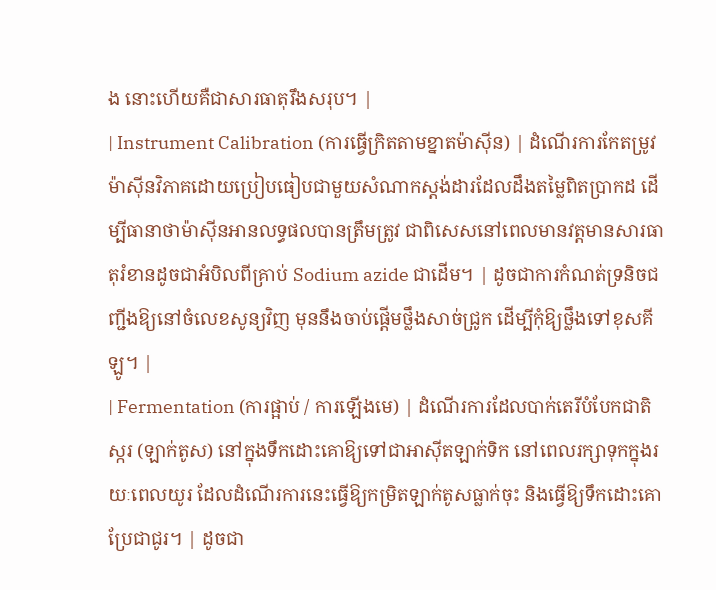ង នោះហើយគឺជាសារធាតុរឹងសរុប។ |
| Instrument Calibration (ការធ្វើក្រិតតាមខ្នាតម៉ាស៊ីន) | ដំណើរការកែតម្រូវម៉ាស៊ីនវិភាគដោយប្រៀបធៀបជាមួយសំណាកស្តង់ដារដែលដឹងតម្លៃពិតប្រាកដ ដើម្បីធានាថាម៉ាស៊ីនអានលទ្ធផលបានត្រឹមត្រូវ ជាពិសេសនៅពេលមានវត្តមានសារធាតុរំខានដូចជាអំបិលពីគ្រាប់ Sodium azide ជាដើម។ | ដូចជាការកំណត់ទ្រនិចជញ្ជីងឱ្យនៅចំលេខសូន្យវិញ មុននឹងចាប់ផ្តើមថ្លឹងសាច់ជ្រូក ដើម្បីកុំឱ្យថ្លឹងទៅខុសគីឡូ។ |
| Fermentation (ការផ្អាប់ / ការឡើងមេ) | ដំណើរការដែលបាក់តេរីបំបែកជាតិស្ករ (ឡាក់តូស) នៅក្នុងទឹកដោះគោឱ្យទៅជាអាស៊ីតឡាក់ទិក នៅពេលរក្សាទុកក្នុងរយៈពេលយូរ ដែលដំណើរការនេះធ្វើឱ្យកម្រិតឡាក់តូសធ្លាក់ចុះ និងធ្វើឱ្យទឹកដោះគោប្រែជាជូរ។ | ដូចជា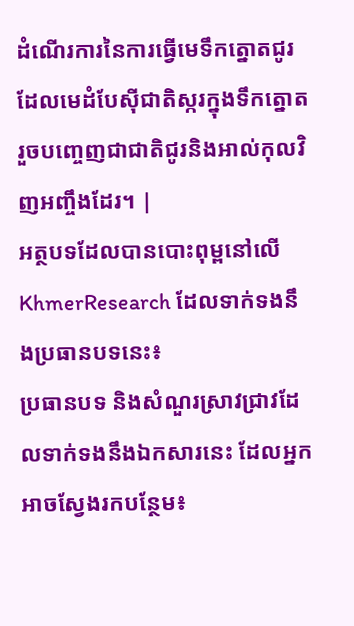ដំណើរការនៃការធ្វើមេទឹកត្នោតជូរ ដែលមេដំបែស៊ីជាតិស្ករក្នុងទឹកត្នោត រួចបញ្ចេញជាជាតិជូរនិងអាល់កុលវិញអញ្ចឹងដែរ។ |
អត្ថបទដែលបានបោះពុម្ពនៅលើ KhmerResearch ដែលទាក់ទងនឹងប្រធានបទនេះ៖
ប្រធានបទ និងសំណួរស្រាវជ្រាវដែលទាក់ទងនឹងឯកសារនេះ ដែលអ្នកអាចស្វែងរកបន្ថែម៖